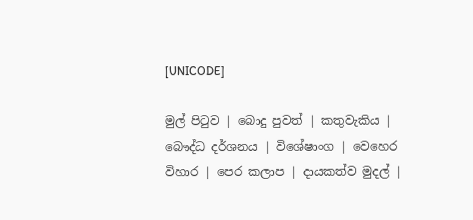[UNICODE]

මුල් පිටුව | බොදු පුවත් | කතුවැකිය | බෞද්ධ දර්ශනය | විශේෂාංග | වෙහෙර විහාර | පෙර කලාප | දායකත්ව මුදල් |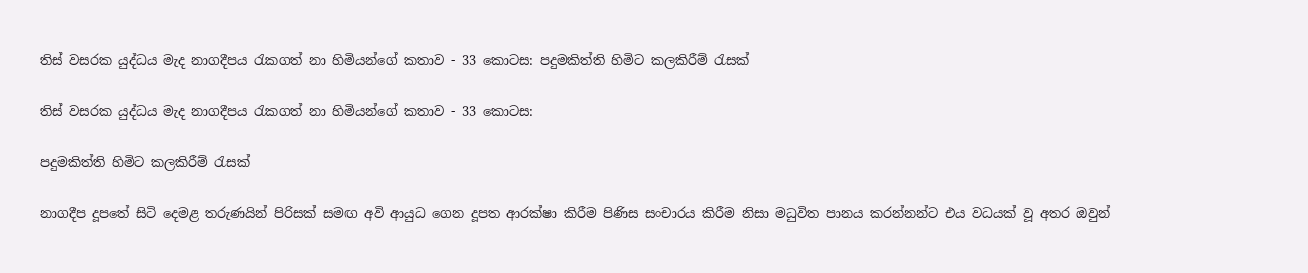තිස් වසරක යුද්ධය මැද නාගදීපය රැකගත් නා හිමියන්ගේ කතාව - 33 කොටස: පදුමකිත්ති හිමිට කලකිරීම් රැසක්

තිස් වසරක යුද්ධය මැද නාගදීපය රැකගත් නා හිමියන්ගේ කතාව - 33 කොටස:

පදුමකිත්ති හිමිට කලකිරීම් රැසක්

නාගදීප දූපතේ සිටි දෙමළ තරුණයින් පිරිසක් සමඟ අවි ආයුධ ගෙන දූපත ආරක්ෂා කිරීම පිණිස සංචාරය කිරීම නිසා මධුවිත පානය කරන්නන්ට එය වධයක් වූ අතර ඔවුන්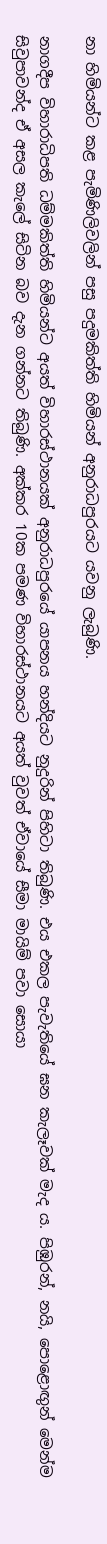නා හිමියන්ට කළ පැමිණිලිවලින් පසු පදුමකිත්ති හිමියන් අනුරාධපුරයට යවනු ලැබුණි.

නාගදීප විහාරාධිපති ධම්මකිත්ති හිමියන්ට අයත් විහාරස්ථානයක් අනුරාධපුරයේ යාපනය හන්දියට නුදුරින් පිහිටා තිබුණි. එය එකල පැවැතියේ ඝන කැලෑවක් මැද ය. පිඹුරන්, නයි, පොළොඟුන් මෙන්ම සිවුපාවන්ද ඒ අසල කැලේ සිටින බව දැන ගන්නට තිබුණි. අක්කර 10ක පමණ විහාරස්ථානයට අයත් වුවත් ඒවායේ සීමා මායිම් පවා සොයා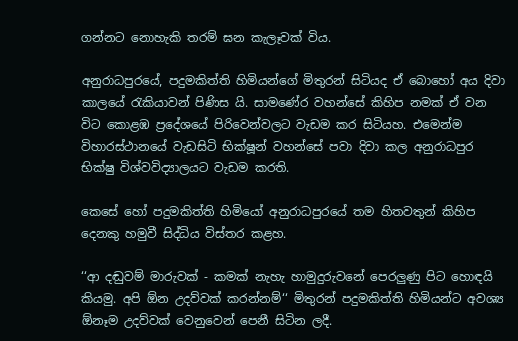ගන්නට නොහැකි තරම් ඝන කැලෑවක් විය.

අනුරාධපුරයේ, පදුමකිත්ති හිමියන්ගේ මිතුරන් සිටියද ඒ බොහෝ අය දිවා කාලයේ රැකියාවන් පිණිස යි. සාමණේර වහන්සේ කිහිප නමක් ඒ වන විට කොළඹ ප්‍රදේශයේ පිරිවෙන්වලට වැඩම කර සිටියහ. එමෙන්ම විහාරස්ථානයේ වැඩසිටි භික්ෂූන් වහන්සේ පවා දිවා කල අනුරාධපුර භික්ෂු විශ්වවිද්‍යාලයට වැඩම කරති.

කෙසේ හෝ පදුමකිත්ති හිමියෝ අනුරාධපුරයේ තම හිතවතුන් කිහිප දෙනකු හමුවී සිද්ධිය විස්තර කළහ.

‘‘ආ දඬුවම් මාරුවක් - කමක් නැහැ හාමුදුරුවනේ පෙරලුණු පිට හොඳයි කියමු. අපි ඕන උදව්වක් කරන්නම්‘‘ මිතුරන් පදුමකිත්ති හිමියන්ට අවශ්‍ය ඕනෑම උදව්වක් වෙනුවෙන් පෙනී සිටින ලදී.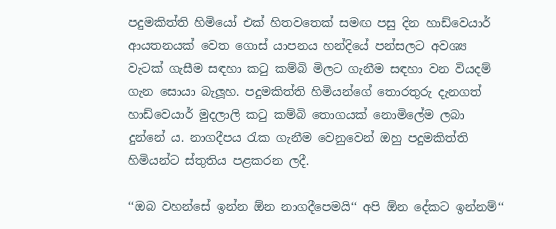පදුමකිත්ති හිමියෝ එක් හිතවතෙක් සමඟ පසු දින හාඩ්වෙයාර් ආයතනයක් වෙත ගොස් යාපනය හන්දියේ පන්සලට අවශ්‍ය වැටක් ගැසීම සඳහා කටු කම්බි මිලට ගැනීම සඳහා වන වියදම් ගැන සොයා බැලූහ. පදුමකිත්ති හිමියන්ගේ තොරතුරු දැනගත් හාඩ්වෙයාර් මුදලාලි කටු කම්බි තොගයක් නොමිලේම ලබා දුන්නේ ය. නාගදීපය රැක ගැනීම වෙනුවෙන් ඔහු පදුමකිත්ති හිමියන්ට ස්තුතිය පළකරන ලදී.

‘‘ඔබ වහන්සේ ඉන්න ඕන නාගදීපෙමයි‘‘ අපි ඕන දේකට ඉන්නම්‘‘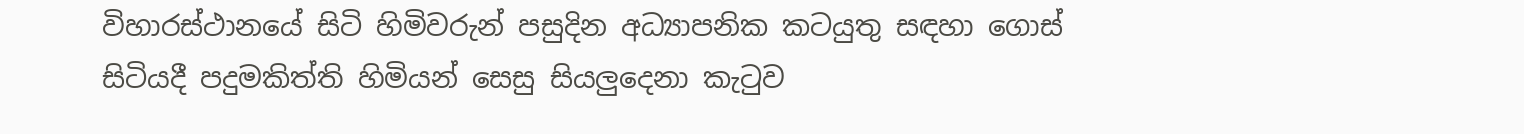විහාරස්ථානයේ සිටි හිමිවරුන් පසුදින අධ්‍යාපනික කටයුතු සඳහා ගොස් සිටියදී පදුමකිත්ති හිමියන් සෙසු සියලුදෙනා කැටුව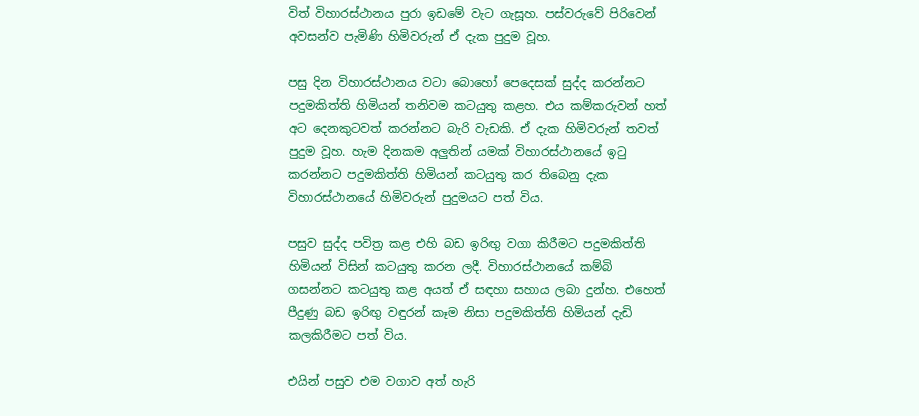විත් විහාරස්ථානය පුරා ඉඩමේ වැට ගැසූහ. පස්වරුවේ පිරිවෙන් අවසන්ව පැමිණි හිමිවරුන් ඒ දැක පුදුම වූහ.

පසු දින විහාරස්ථානය වටා බොහෝ පෙදෙසක් සුද්ද කරන්නට පදුමකිත්ති හිමියන් තනිවම කටයුතු කළහ. එය කම්කරුවන් හත් අට දෙනකුටවත් කරන්නට බැරි වැඩකි. ඒ දැක හිමිවරුන් තවත් පුදුම වූහ. හැම දිනකම අලුතින් යමක් විහාරස්ථානයේ ඉටු කරන්නට පදුමකිත්ති හිමියන් කටයුතු කර තිබෙනු දැක විහාරස්ථානයේ හිමිවරුන් පුදුමයට පත් විය.

පසුව සුද්ද පවිත්‍ර කළ එහි බඩ ඉරිඟු වගා කිරීමට පදුමකිත්ති හිමියන් විසින් කටයුතු කරන ලදී. විහාරස්ථානයේ කම්බි ගසන්නට කටයුතු කළ අයත් ඒ සඳහා සහාය ලබා දුන්හ. එහෙත් පීදුණු බඩ ඉරිඟු වඳුරන් කෑම නිසා පදුමකිත්ති හිමියන් දැඩි කලකිරීමට පත් විය.

එයින් පසුව එම වගාව අත් හැරි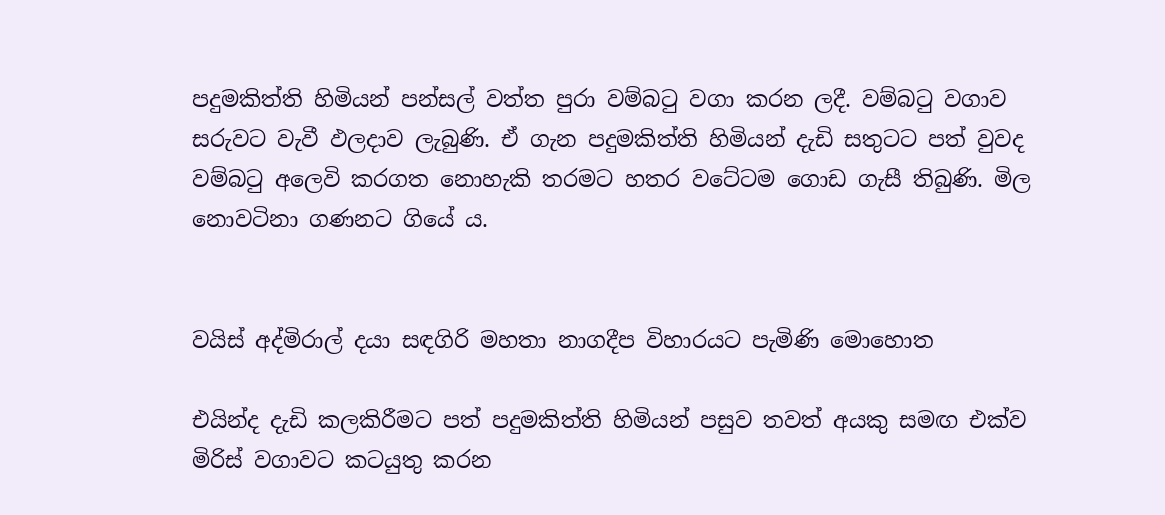පදුමකිත්ති හිමියන් පන්සල් වත්ත පුරා වම්බටු වගා කරන ලදී. වම්බටු වගාව සරුවට වැවී ඵලදාව ලැබුණි. ඒ ගැන පදුමකිත්ති හිමියන් දැඩි සතුටට පත් වුවද වම්බටු අලෙවි කරගත නොහැකි තරමට හතර වටේටම ගොඩ ගැසී තිබුණි. මිල නොවටිනා ගණනට ගියේ ය.


වයිස් අද්මිරාල් දයා සඳගිරි මහතා නාගදීප විහාරයට පැමිණි මොහොත

එයින්ද දැඩි කලකිරීමට පත් පදුමකිත්ති හිමියන් පසුව තවත් අයකු සමඟ එක්ව මිරිස් වගාවට කටයුතු කරන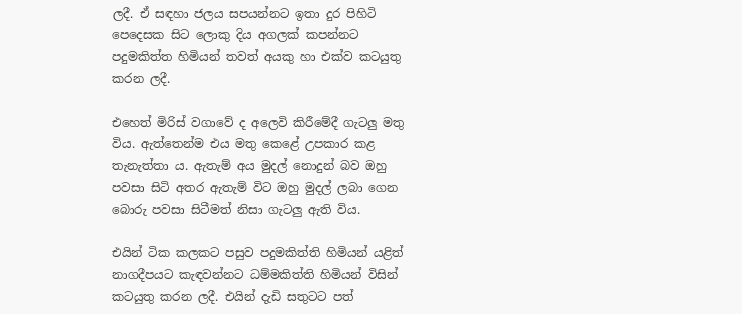ලදී. ඒ සඳහා ජලය සපයන්නට ඉතා දුර පිහිටි පෙදෙසක සිට ලොකු දිය අගලක් කපන්නට පදුමකිත්ත හිමියන් තවත් අයකු හා එක්ව කටයුතු කරන ලදී.

එහෙත් මිරිස් වගාවේ ද අලෙවි කිරීමේදී ගැටලු මතු විය. ඇත්තෙන්ම එය මතු කෙළේ උපකාර කළ තැනැත්තා ය. ඇතැම් අය මුදල් නොදුන් බව ඔහු පවසා සිටි අතර ඇතැම් විට ඔහු මුදල් ලබා ගෙන බොරු පවසා සිටීමත් නිසා ගැටලු ඇති විය.

එයින් ටික කලකට පසුව පදුමකිත්ති හිමියන් යළිත් නාගදීපයට කැඳවන්නට ධම්මකිත්ති හිමියන් විසින් කටයුතු කරන ලදී. එයින් දැඩි සතුටට පත්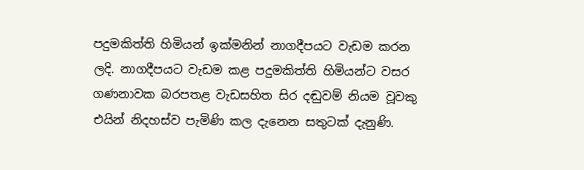පදුමකිත්ති හිමියන් ඉක්මනින් නාගදීපයට වැඩම කරන ලදි. නාගදීපයට වැඩම කළ පදුමකිත්ති හිමියන්ට වසර ගණනාවක බරපතළ වැඩසහිත සිර දඬුවම් නියම වූවකු එයින් නිදහස්ව පැමිණි කල දැනෙන සතුටක් දැනුණි.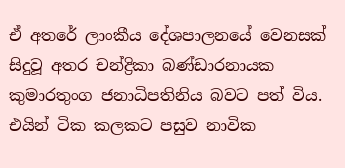ඒ අතරේ ලාංකීය දේශපාලනයේ වෙනසක් සිදුවූ අතර චන්ද්‍රිකා බණ්ඩාරනායක කුමාරතුංග ජනාධිපතිනිය බවට පත් විය. එයින් ටික කලකට පසුව නාවික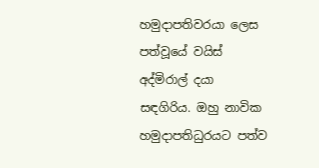හමුදාපතිවරයා ලෙස පත්වූයේ වයිස් අද්මිරාල් දයා සඳගිරිය. ඔහු නාවික හමුදාපතිධුරයට පත්ව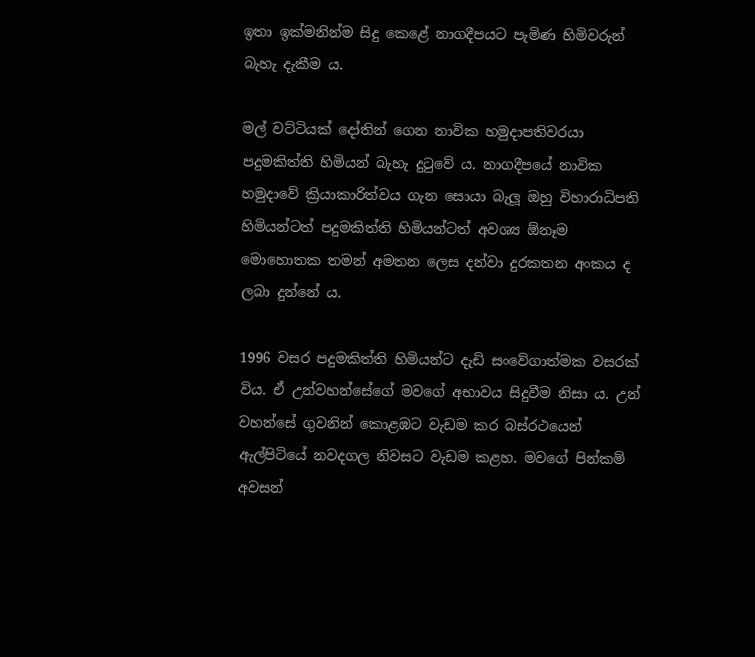ඉතා ඉක්මනින්ම සිදු කෙළේ නාගදීපයට පැමිණ හිමිවරුන් බැහැ දැකීම ය.

මල් වට්ටියක් දෝතින් ගෙන නාවික හමුදාපතිවරයා පදුමකිත්ති හිමියන් බැහැ දුටුවේ ය. නාගදීපයේ නාවික හමුදාවේ ක්‍රියාකාරිත්වය ගැන සොයා බැලූ ඔහු විහාරාධිපති හිමියන්ටත් පදුමකිත්ති හිමියන්ටත් අවශ්‍ය ඕනෑම මොහොතක තමන් අමතන ලෙස දන්වා දුරකතන අංකය ද ලබා දුන්නේ ය.

1996 වසර පදුමකිත්ති හිමියන්ට දැඩි සංවේගාත්මක වසරක් විය. ඒ උන්වහන්සේගේ මවගේ අභාවය සිදුවීම නිසා ය. උන් වහන්සේ ගුවනින් කොළඹට වැඩම කර බස්රථයෙන් ඇල්පිටියේ නවදගල නිවසට වැඩම කළහ. මවගේ පින්කම් අවසන්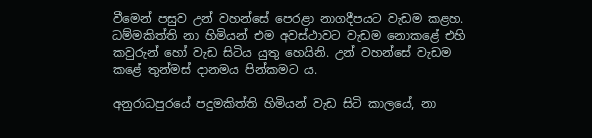වීමෙන් පසුව උන් වහන්සේ පෙරළා නාගදීපයට වැඩම කළහ. ධම්මකිත්ති නා හිමියන් එම අවස්ථාවට වැඩම නොකළේ එහි කවුරුන් හෝ වැඩ සිටිය යුතු හෙයිනි. උන් වහන්සේ වැඩම කළේ තුන්මස් දානමය පින්කමට ය.

අනුරාධපුරයේ පදුමකිත්ති හිමියන් වැඩ සිටි කාලයේ, නා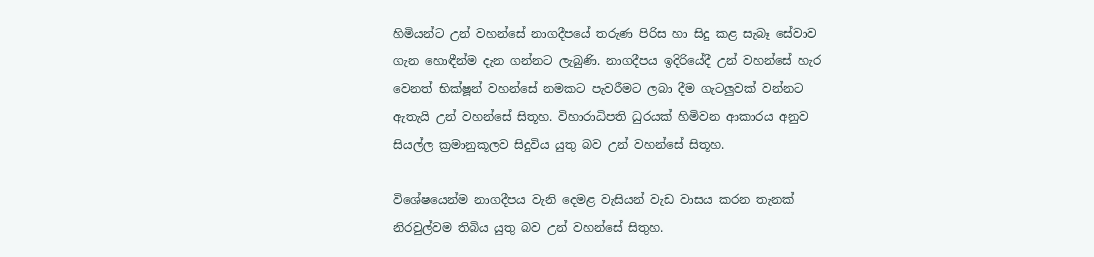හිමියන්ට උන් වහන්සේ නාගදීපයේ තරුණ පිරිස හා සිදු කළ සැබෑ සේවාව ගැන හොඳීන්ම දැන ගන්නට ලැබුණි. නාගදීපය ඉදිරියේදී උන් වහන්සේ හැර වෙනත් භික්ෂූන් වහන්සේ නමකට පැවරීමට ලබා දීම ගැටලුවක් වන්නට ඇතැයි උන් වහන්සේ සිතූහ. විහාරාධිපති ධුරයක් හිමිවන ආකාරය අනුව සියල්ල ක්‍රමානුකූලව සිදුවිය යුතු බව උන් වහන්සේ සිතූහ.

විශේෂයෙන්ම නාගදීපය වැනි දෙමළ වැසියන් වැඩ වාසය කරන තැනක් නිරවුල්වම තිබිය යුතු බව උන් වහන්සේ සිතුහ.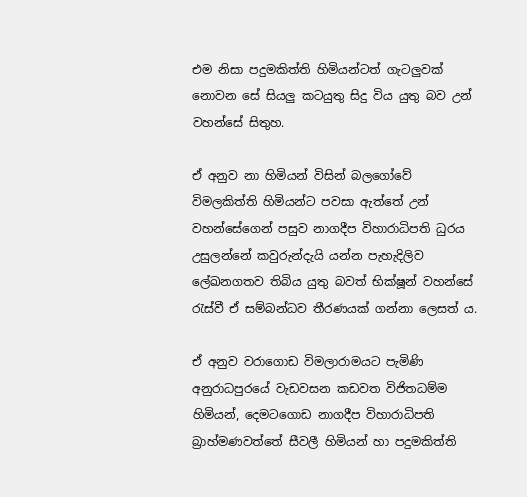එම නිසා පදුමකිත්ති හිමියන්ටත් ගැටලුවක් නොවන සේ සියලු කටයුතු සිදු විය යුතු බව උන් වහන්සේ සිතුහ.

ඒ අනුව නා හිමියන් විසින් බලගෝවේ විමලකිත්ති හිමියන්ට පවසා ඇත්තේ උන් වහන්සේගෙන් පසුව නාගදීප විහාරාධිපති ධුරය උසුලන්නේ කවුරුන්දැයි යන්න පැහැදිලිව ලේඛනගතව තිබිය යුතු බවත් භික්ෂූන් වහන්සේ රැස්වී ඒ සම්බන්ධව තීරණයක් ගන්නා ලෙසත් ය.

ඒ අනුව වරාගොඩ විමලාරාමයට පැමිණි අනුරාධපුරයේ වැඩවසන කඩවත විජිතධම්ම හිමියන්, දෙමටගොඩ නාගදීප විහාරාධිපති බ්‍රාහ්මණවත්තේ සීවලී හිමියන් හා පදුමකිත්ති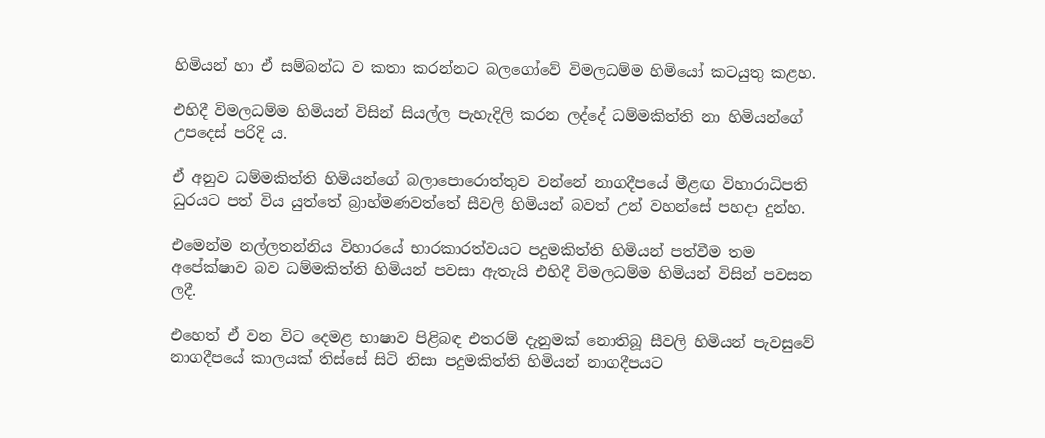හිමියන් හා ඒ සම්බන්ධ ව කතා කරන්නට බලගෝවේ විමලධම්ම හිමියෝ කටයුතු කළහ.

එහිදී විමලධම්ම හිමියන් විසින් සියල්ල පැහැදිලි කරන ලද්දේ ධම්මකිත්ති නා හිමියන්ගේ උපදෙස් පරිදි ය.

ඒ අනුව ධම්මකිත්ති හිමියන්ගේ බලාපොරොත්තුව වන්නේ නාගදීපයේ මීළඟ විහාරාධිපති ධුරයට පත් විය යුත්තේ බ්‍රාහ්මණවත්තේ සීවලි හිමියන් බවත් උන් වහන්සේ පහදා දුන්හ.

එමෙන්ම නල්ලතන්නිය විහාරයේ භාරකාරත්වයට පදුමකිත්ති හිමියන් පත්වීම තම අපේක්ෂාව බව ධම්මකිත්ති හිමියන් පවසා ඇතැයි එහිදී විමලධම්ම හිමියන් විසින් පවසන ලදී.

එහෙත් ඒ වන විට දෙමළ භාෂාව පිළිබඳ එතරම් දැනුමක් නොතිබූ සීවලි හිමියන් පැවසුවේ නාගදීපයේ කාලයක් තිස්සේ සිටි නිසා පදුමකිත්ති හිමියන් නාගදීපයට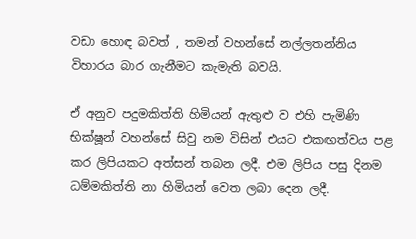වඩා හොඳ බවත් , තමන් වහන්සේ නල්ලතන්නිය විහාරය බාර ගැනීමට කැමැති බවයි.

ඒ අනුව පදුමකිත්ති හිමියන් ඇතුළු ව එහි පැමිණි භික්ෂූන් වහන්සේ සිවු නම විසින් එයට එකඟත්වය පළ කර ලිපියකට අත්සන් තබන ලදී. එම ලිපිය පසු දිනම ධම්මකිත්ති නා හිමියන් වෙත ලබා දෙන ලදී.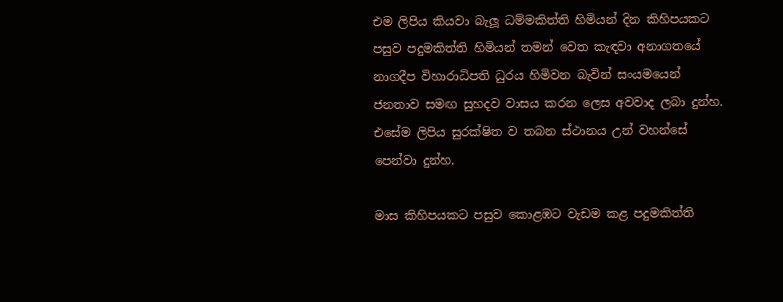එම ලිපිය කියවා බැලූ ධම්මකිත්ති හිමියන් දින කිහිපයකට පසුව පදුමකිත්ති හිමියන් තමන් වෙත කැඳවා අනාගතයේ නාගදීප විහාරාධිපති ධුරය හිමිවන බැවින් සංයමයෙන් ජනතාව සමඟ සුහදව වාසය කරන ලෙස අවවාද ලබා දුන්හ. එසේම ලිපිය සුරක්ෂිත ව තබන ස්ථානය උන් වහන්සේ පෙන්වා දුන්හ.

මාස කිහිපයකට පසුව කොළඹට වැඩම කළ පදුමකිත්ති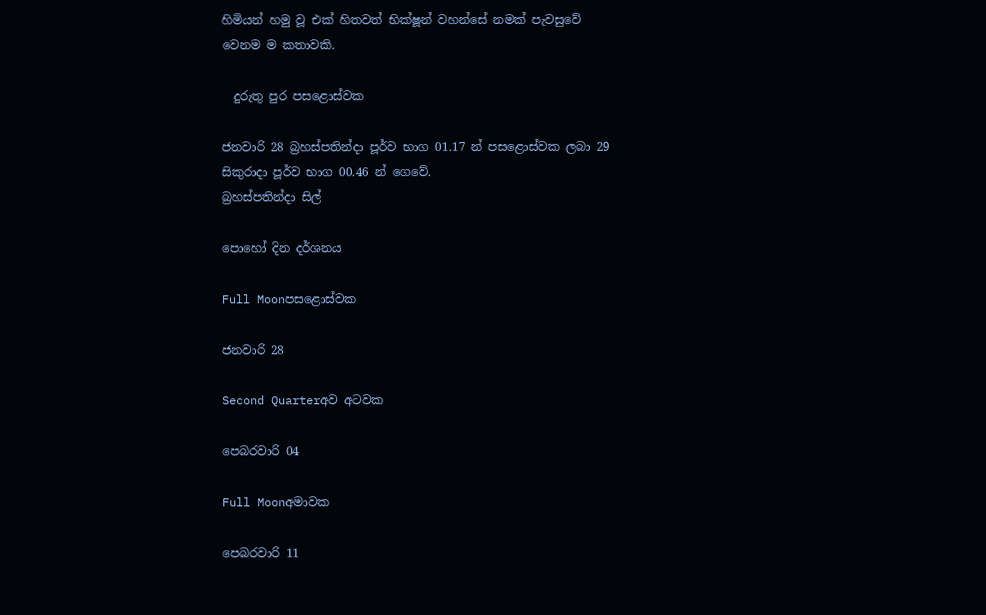හිමියන් හමු වූ එක් හිතවත් භික්ෂූන් වහන්සේ නමක් පැවසුවේ වෙනම ම කතාවකි.

  දුරුතු පුර පසළොස්වක

ජනවාරි 28 බ්‍රහස්පතින්දා පූර්ව භාග 01.17 න් පසළොස්වක ලබා 29 සිකුරාදා පූර්ව භාග 00.46 න් ගෙවේ.
බ්‍රහස්පතින්දා සිල්

පොහෝ දින දර්ශනය

Full Moonපසළොස්වක

ජනවාරි 28

Second Quarterඅව අටවක

පෙබරවාරි 04

Full Moonඅමාවක

පෙබරවාරි 11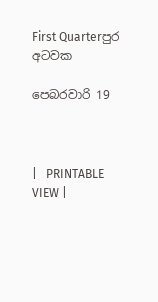First Quarterපුර අටවක

පෙබරවාරි 19



|   PRINTABLE VIEW |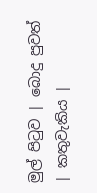මුල් පිටුව | බොදු පුවත් | කතුවැකිය |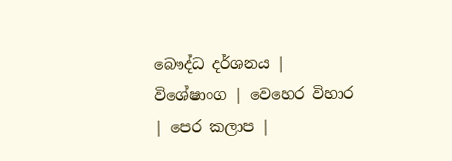බෞද්ධ දර්ශනය | විශේෂාංග | වෙහෙර විහාර | පෙර කලාප |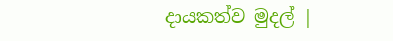දායකත්ව මුදල් |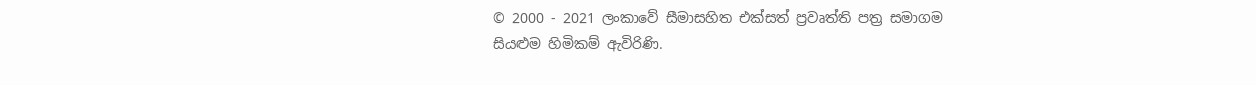© 2000 - 2021 ලංකාවේ සීමාසහිත එක්සත් ප්‍රවෘත්ති පත්‍ර සමාගම
සියළුම හිමිකම් ඇවිරිණි.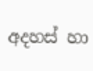අදහස් හා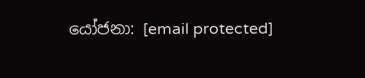යෝජනා: [email protected]